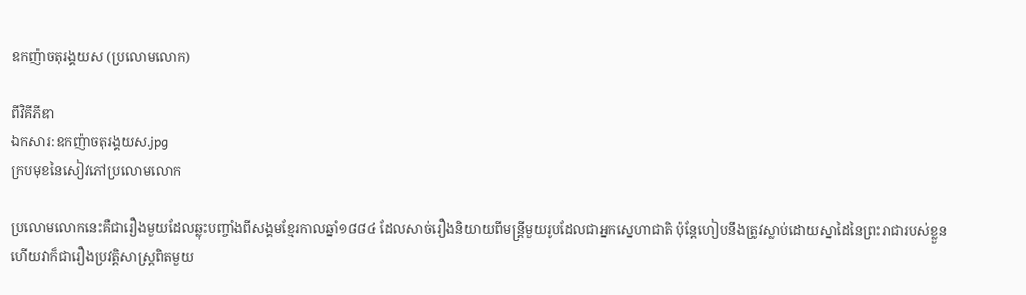ឧកញ៉ាចតុរង្គយស (ប្រលោមលោក)

ពីវិគីភីឌា
ឯកសារ:ឧកញ៉ាចតុរង្គយស.jpg
ក្របមុខនៃសៀវភៅប្រលោមលោក

ប្រលោមលោកនេះគឺជារឿងមួយដែលឆ្លុះបញ្ចាំងពីសង្គមខ្មែរកាលឆ្នាំ១៨៨៤ ដែលសាច់រឿងនិយាយពីមន្ត្រីមួយរូបដែលជាអ្នកស្នេហាជាតិ ប៉ុន្តែហៀបនឹងត្រូវស្លាប់ដោយស្នាដៃនៃព្រះរាជារបស់ខ្លួន ហើយវាក៏ជារឿងប្រវត្តិសាស្ត្រពិតមួយ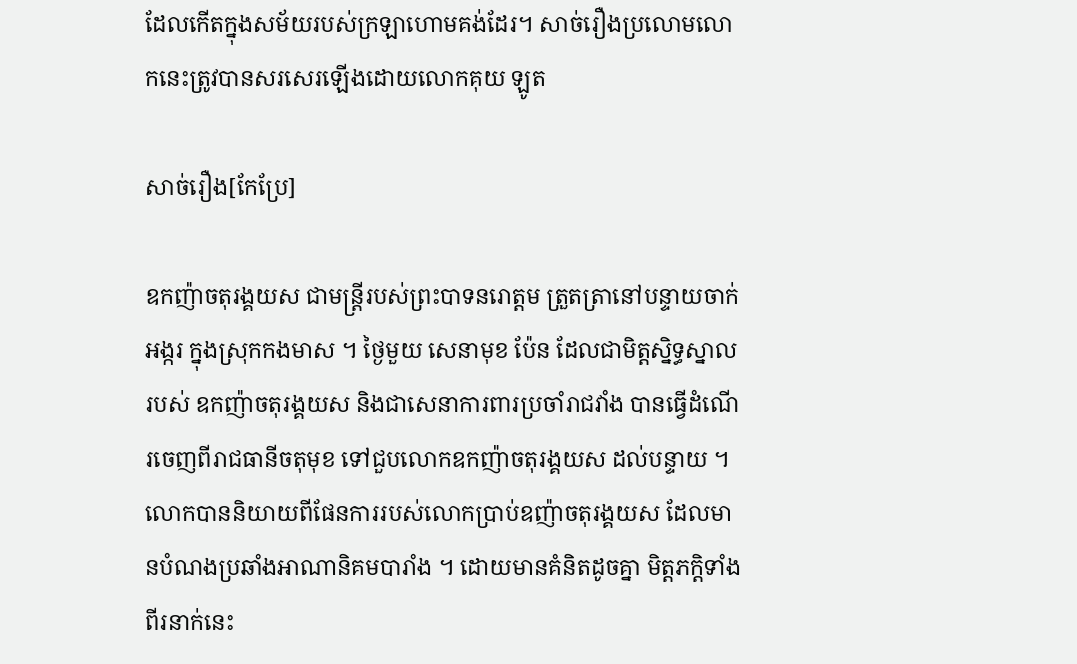ដែលកើតក្នុងសម័យរបស់ក្រឡាហោមគង់ដែរ។ សាច់រឿងប្រលោមលោកនេះត្រូវបានសរសេរឡើងដោយលោកគុយ ឡូត

សាច់រឿង[កែប្រែ]

ឧកញ៉ាចតុរង្គយស ជាមន្ត្រីរបស់ព្រះបាទនរោត្តម ត្រួតត្រានៅបន្ទាយចាក់អង្ករ ក្នុងស្រុកកងមាស ។ ថ្ងៃមួយ សេនាមុខ ប៉ែន ដែលជាមិត្តស្និទ្ធស្នាលរបស់ ឧកញ៉ាចតុរង្គយស និងជាសេនាការពារប្រចាំរាជវាំង បានធ្វើដំណើរចេញពីរាជធានីចតុមុខ ទៅជួបលោកឧកញ៉ាចតុរង្គយស ដល់បន្ទាយ ។ លោកបាននិយាយពីផែនការរបស់លោកប្រាប់ឧញ៉ាចតុរង្គយស ដែលមានបំណងប្រឆាំងអាណានិគមបារាំង ។ ដោយមានគំនិតដូចគ្នា មិត្តភក្តិទាំងពីរនាក់នេះ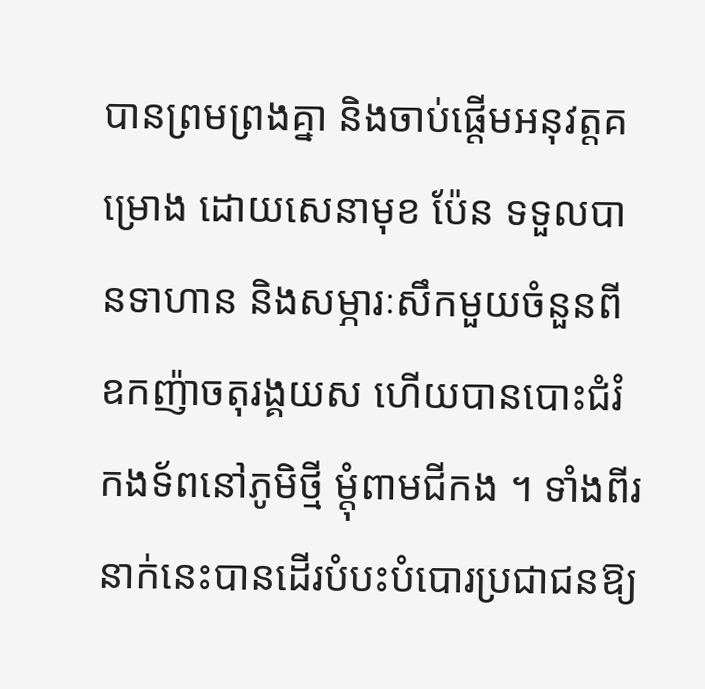បានព្រមព្រងគ្នា និងចាប់ផ្តើមអនុវត្តគម្រោង ដោយសេនាមុខ ប៉ែន ទទួលបានទាហាន និងសម្ភារៈសឹកមួយចំនួនពីឧកញ៉ាចតុរង្គយស ហើយបានបោះជំរំកងទ័ពនៅភូមិថ្មី ម្តុំពាមជីកង ។ ទាំងពីរនាក់នេះបានដើរបំបះបំបោរប្រជាជនឱ្យ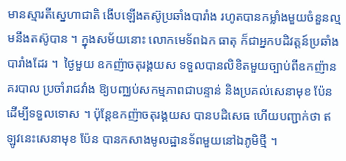មានស្មារតីស្នេហាជាតិ ងើបឡើងតស៊ូប្រឆាំងបារាំង រហូតបានកម្លាំងមួយចំនួនល្មមនឹងតស៊ូបាន ។ ក្នុងសម័យនោះ លោកមេទ័ពឯក ធាតុ ក៏ជាអ្នកបដិវត្តន៍ប្រឆាំងបារាំងដែរ ។  ថ្ងៃមួយ ឧកញ៉ាចតុរង្គយស ទទួលបានលិខិតមួយច្បាប់ពីឧកញ៉ានគរបាល ប្រចាំរាជវាំង ឱ្យបញ្ឈប់សកម្មភាពជាបន្ទាន់ និងប្រគល់សេនាមុខ ប៉ែន ដើម្បីទទួលទោស ។ ប៉ុន្តែឧកញ៉ាចតុរង្គយស បានបដិសេធ ហើយបញ្ជាក់ថា ឥឡូវនេះសេនាមុខ ប៉ែន បានកសាងមូលដ្ឋានទ័ពមួយនៅឯភូមិថ្មី ។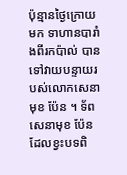ប៉ុន្មានថ្ងៃក្រោយមក ទាហានបារាំងពីរកប៉ាល់ បានទៅវាយបន្ទាយរបស់លោកសេនាមុខ ប៉ែន ។ ទ័ពសេនាមុខ ប៉ែន ដែលខ្វះបទពិ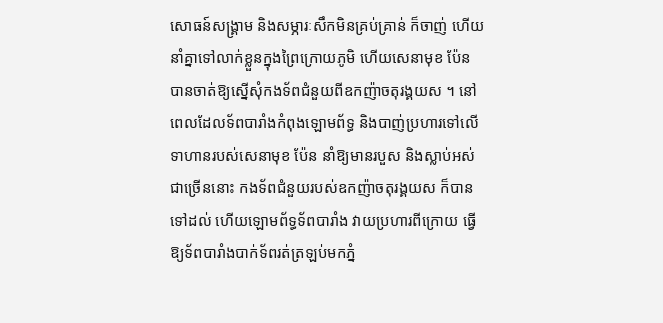សោធន៍សង្គ្រាម និងសម្ភារៈសឹកមិនគ្រប់គ្រាន់ ក៏ចាញ់ ហើយនាំគ្នាទៅលាក់ខ្លួនក្នុងព្រៃក្រោយភូមិ ហើយសេនាមុខ ប៉ែន បានចាត់ឱ្យស្នើសុំកងទ័ពជំនួយពីឧកញ៉ាចតុរង្គយស ។ នៅពេលដែលទ័ពបារាំងកំពុងឡោមព័ទ្ធ និងបាញ់ប្រហារទៅលើទាហានរបស់សេនាមុខ ប៉ែន នាំឱ្យមានរបួស និងស្លាប់អស់ជាច្រើននោះ កងទ័ពជំនួយរបស់ឧកញ៉ាចតុរង្គយស ក៏បានទៅដល់ ហើយឡោមព័ទ្ធទ័ពបារាំង វាយប្រហារពីក្រោយ ធ្វើឱ្យទ័ពបារាំងបាក់ទ័ពរត់ត្រឡប់មកភ្នំ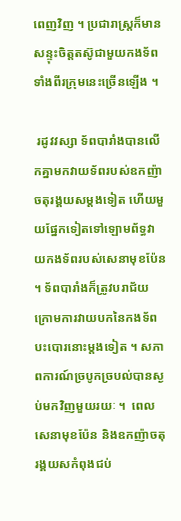ពេញវិញ ។ ប្រជារាស្ត្រក៏មានសន្ទុះចិត្តតស៊ូជាមួយកងទ័ពទាំងពីរក្រុមនេះច្រើនឡើង ។

 រដូវវស្សា ទ័ពបារាំងបានលើកគ្នាមកវាយទ័ពរបស់ឧកញ៉ាចតុរង្គយសម្តងទៀត ហើយមួយផ្នែកទៀតទៅឡោមព័ទ្ធវាយកងទ័ពរបស់សេនាមុខប៉ែន ។ ទ័ពបារាំងក៏ត្រូវបរាជ័យក្រោមការវាយបកនៃកងទ័ពបះបោរនោះម្តងទៀត ។ សភាពការណ៍ច្របូកច្របល់បានស្ងប់មកវិញមួយរយៈ ។  ពេលសេនាមុខប៉ែន និងឧកញ៉ាចតុរង្គយសកំពុងជប់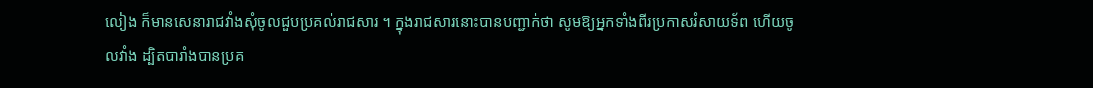លៀង ក៏មានសេនារាជវាំងសុំចូលជួបប្រគល់រាជសារ ។ ក្នុងរាជសារនោះបានបញ្ជាក់ថា សូមឱ្យអ្នកទាំងពីរប្រកាសរំសាយទ័ព ហើយចូលវាំង ដ្បិតបារាំងបានប្រគ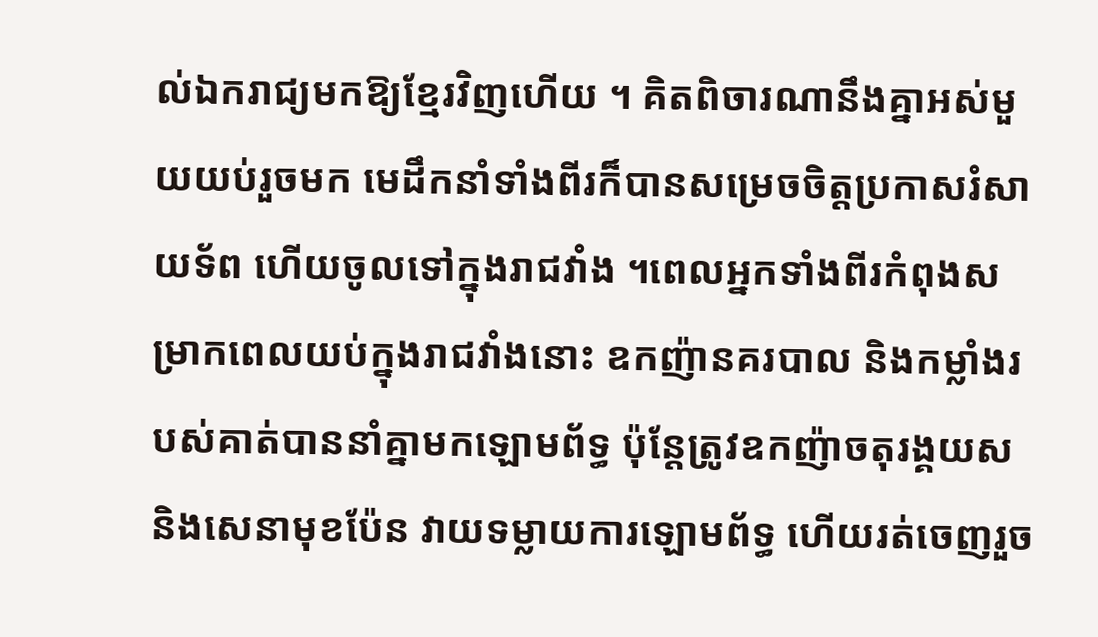ល់ឯករាជ្យមកឱ្យខ្មែរវិញហើយ ។ គិតពិចារណានឹងគ្នាអស់មួយយប់រួចមក មេដឹកនាំទាំងពីរក៏បានសម្រេចចិត្តប្រកាសរំសាយទ័ព ហើយចូលទៅក្នុងរាជវាំង ។ពេលអ្នកទាំងពីរកំពុងសម្រាកពេលយប់ក្នុងរាជវាំងនោះ ឧកញ៉ានគរបាល និងកម្លាំងរបស់គាត់បាននាំគ្នាមកឡោមព័ទ្ធ ប៉ុន្តែត្រូវឧកញ៉ាចតុរង្គយស និងសេនាមុខប៉ែន វាយទម្លាយការឡោមព័ទ្ធ ហើយរត់ចេញរួច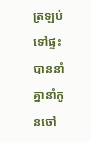ត្រឡប់ទៅផ្ទះ បាននាំគ្នានាំកូនចៅ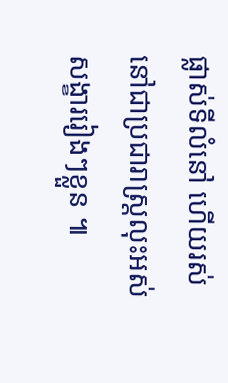ផ្លាស់ទីលំនៅ ហើយរស់នៅជាប្រជារាស្ត្រលុះអស់សង្ខាររៀងៗខ្លួន ៕